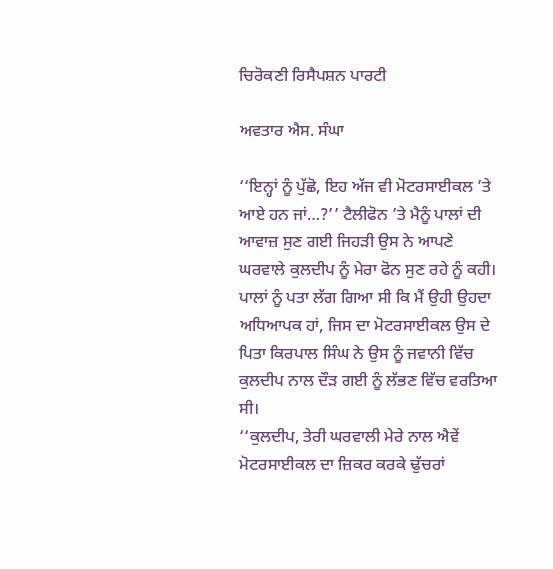ਚਿਰੋਕਣੀ ਰਿਸੈਪਸ਼ਨ ਪਾਰਟੀ

ਅਵਤਾਰ ਐਸ. ਸੰਘਾ

‘‘ਇਨ੍ਹਾਂ ਨੂੰ ਪੁੱਛੋ, ਇਹ ਅੱਜ ਵੀ ਮੋਟਰਸਾਈਕਲ ’ਤੇ ਆਏ ਹਨ ਜਾਂ…?’’ ਟੈਲੀਫੋਨ ’ਤੇ ਮੈਨੂੰ ਪਾਲਾਂ ਦੀ ਆਵਾਜ਼ ਸੁਣ ਗਈ ਜਿਹੜੀ ਉਸ ਨੇ ਆਪਣੇ ਘਰਵਾਲੇ ਕੁਲਦੀਪ ਨੂੰ ਮੇਰਾ ਫੋਨ ਸੁਣ ਰਹੇ ਨੂੰ ਕਹੀ। ਪਾਲਾਂ ਨੂੰ ਪਤਾ ਲੱਗ ਗਿਆ ਸੀ ਕਿ ਮੈਂ ਉਹੀ ਉਹਦਾ ਅਧਿਆਪਕ ਹਾਂ, ਜਿਸ ਦਾ ਮੋਟਰਸਾਈਕਲ ਉਸ ਦੇ ਪਿਤਾ ਕਿਰਪਾਲ ਸਿੰਘ ਨੇ ਉਸ ਨੂੰ ਜਵਾਨੀ ਵਿੱਚ ਕੁਲਦੀਪ ਨਾਲ ਦੌੜ ਗਈ ਨੂੰ ਲੱਭਣ ਵਿੱਚ ਵਰਤਿਆ ਸੀ।
‘‘ਕੁਲਦੀਪ, ਤੇਰੀ ਘਰਵਾਲੀ ਮੇਰੇ ਨਾਲ ਐਵੇਂ ਮੋਟਰਸਾਈਕਲ ਦਾ ਜ਼ਿਕਰ ਕਰਕੇ ਢੁੱਚਰਾਂ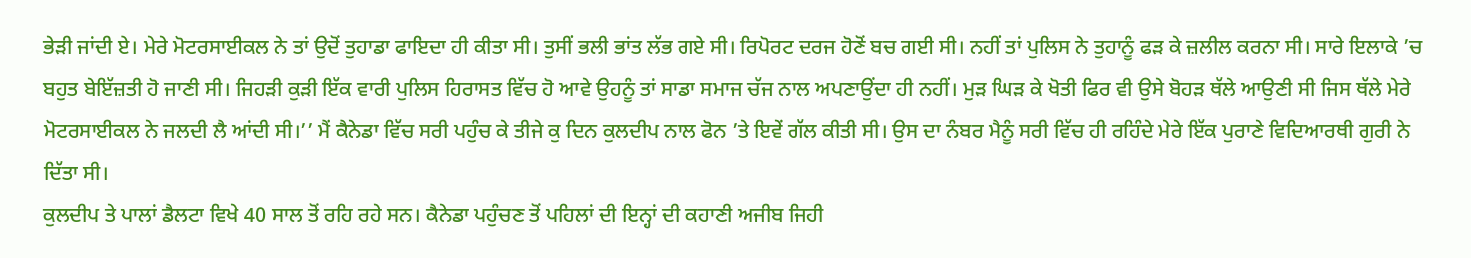ਭੇੜੀ ਜਾਂਦੀ ਏ। ਮੇਰੇ ਮੋਟਰਸਾਈਕਲ ਨੇ ਤਾਂ ਉਦੋਂ ਤੁਹਾਡਾ ਫਾਇਦਾ ਹੀ ਕੀਤਾ ਸੀ। ਤੁਸੀਂ ਭਲੀ ਭਾਂਤ ਲੱਭ ਗਏ ਸੀ। ਰਿਪੋਰਟ ਦਰਜ ਹੋਣੋਂ ਬਚ ਗਈ ਸੀ। ਨਹੀਂ ਤਾਂ ਪੁਲਿਸ ਨੇ ਤੁਹਾਨੂੰ ਫੜ ਕੇ ਜ਼ਲੀਲ ਕਰਨਾ ਸੀ। ਸਾਰੇ ਇਲਾਕੇ ’ਚ ਬਹੁਤ ਬੇਇੱਜ਼ਤੀ ਹੋ ਜਾਣੀ ਸੀ। ਜਿਹੜੀ ਕੁੜੀ ਇੱਕ ਵਾਰੀ ਪੁਲਿਸ ਹਿਰਾਸਤ ਵਿੱਚ ਹੋ ਆਵੇ ਉਹਨੂੰ ਤਾਂ ਸਾਡਾ ਸਮਾਜ ਚੱਜ ਨਾਲ ਅਪਣਾਉਂਦਾ ਹੀ ਨਹੀਂ। ਮੁੜ ਘਿੜ ਕੇ ਖੋਤੀ ਫਿਰ ਵੀ ਉਸੇ ਬੋਹੜ ਥੱਲੇ ਆਉਣੀ ਸੀ ਜਿਸ ਥੱਲੇ ਮੇਰੇ ਮੋਟਰਸਾਈਕਲ ਨੇ ਜਲਦੀ ਲੈ ਆਂਦੀ ਸੀ।’’ ਮੈਂ ਕੈਨੇਡਾ ਵਿੱਚ ਸਰੀ ਪਹੁੰਚ ਕੇ ਤੀਜੇ ਕੁ ਦਿਨ ਕੁਲਦੀਪ ਨਾਲ ਫੋਨ ’ਤੇ ਇਵੇਂ ਗੱਲ ਕੀਤੀ ਸੀ। ਉਸ ਦਾ ਨੰਬਰ ਮੈਨੂੰ ਸਰੀ ਵਿੱਚ ਹੀ ਰਹਿੰਦੇ ਮੇਰੇ ਇੱਕ ਪੁਰਾਣੇ ਵਿਦਿਆਰਥੀ ਗੁਰੀ ਨੇ ਦਿੱਤਾ ਸੀ।
ਕੁਲਦੀਪ ਤੇ ਪਾਲਾਂ ਡੈਲਟਾ ਵਿਖੇ 40 ਸਾਲ ਤੋਂ ਰਹਿ ਰਹੇ ਸਨ। ਕੈਨੇਡਾ ਪਹੁੰਚਣ ਤੋਂ ਪਹਿਲਾਂ ਦੀ ਇਨ੍ਹਾਂ ਦੀ ਕਹਾਣੀ ਅਜੀਬ ਜਿਹੀ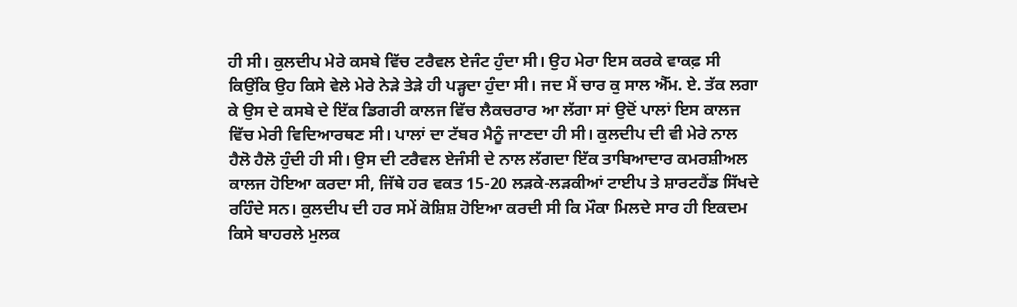ਹੀ ਸੀ। ਕੁਲਦੀਪ ਮੇਰੇ ਕਸਬੇ ਵਿੱਚ ਟਰੈਵਲ ਏਜੰਟ ਹੁੰਦਾ ਸੀ। ਉਹ ਮੇਰਾ ਇਸ ਕਰਕੇ ਵਾਕਫ਼ ਸੀ ਕਿਉਂਕਿ ਉਹ ਕਿਸੇ ਵੇਲੇ ਮੇਰੇ ਨੇੜੇ ਤੇੜੇ ਹੀ ਪੜ੍ਹਦਾ ਹੁੰਦਾ ਸੀ। ਜਦ ਮੈਂ ਚਾਰ ਕੁ ਸਾਲ ਐੱਮ. ਏ. ਤੱਕ ਲਗਾ ਕੇ ਉਸ ਦੇ ਕਸਬੇ ਦੇ ਇੱਕ ਡਿਗਰੀ ਕਾਲਜ ਵਿੱਚ ਲੈਕਚਰਾਰ ਆ ਲੱਗਾ ਸਾਂ ਉਦੋਂ ਪਾਲਾਂ ਇਸ ਕਾਲਜ ਵਿੱਚ ਮੇਰੀ ਵਿਦਿਆਰਥਣ ਸੀ। ਪਾਲਾਂ ਦਾ ਟੱਬਰ ਮੈਨੂੰ ਜਾਣਦਾ ਹੀ ਸੀ। ਕੁਲਦੀਪ ਦੀ ਵੀ ਮੇਰੇ ਨਾਲ ਹੈਲੋ ਹੈਲੋ ਹੁੰਦੀ ਹੀ ਸੀ। ਉਸ ਦੀ ਟਰੈਵਲ ਏਜੰਸੀ ਦੇ ਨਾਲ ਲੱਗਦਾ ਇੱਕ ਤਾਬਿਆਦਾਰ ਕਮਰਸ਼ੀਅਲ ਕਾਲਜ ਹੋਇਆ ਕਰਦਾ ਸੀ, ਜਿੱਥੇ ਹਰ ਵਕਤ 15-20 ਲੜਕੇ-ਲੜਕੀਆਂ ਟਾਈਪ ਤੇ ਸ਼ਾਰਟਹੈਂਡ ਸਿੱਖਦੇ ਰਹਿੰਦੇ ਸਨ। ਕੁਲਦੀਪ ਦੀ ਹਰ ਸਮੇਂ ਕੋਸ਼ਿਸ਼ ਹੋਇਆ ਕਰਦੀ ਸੀ ਕਿ ਮੌਕਾ ਮਿਲਦੇ ਸਾਰ ਹੀ ਇਕਦਮ ਕਿਸੇ ਬਾਹਰਲੇ ਮੁਲਕ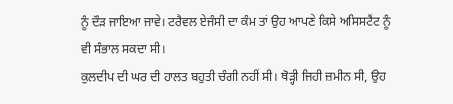ਨੂੰ ਦੌੜ ਜਾਇਆ ਜਾਵੇ। ਟਰੈਵਲ ਏਜੰਸੀ ਦਾ ਕੰਮ ਤਾਂ ਉਹ ਆਪਣੇ ਕਿਸੇ ਅਸਿਸਟੈਂਟ ਨੂੰ ਵੀ ਸੰਭਾਲ ਸਕਦਾ ਸੀ।
ਕੁਲਦੀਪ ਦੀ ਘਰ ਦੀ ਹਾਲਤ ਬਹੁਤੀ ਚੰਗੀ ਨਹੀਂ ਸੀ। ਥੋੜ੍ਹੀ ਜਿਹੀ ਜ਼ਮੀਨ ਸੀ, ਉਹ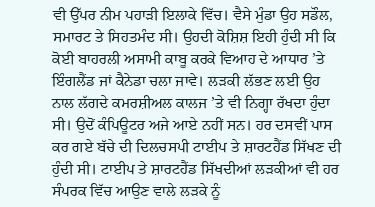ਵੀ ਉੱਪਰ ਨੀਮ ਪਹਾੜੀ ਇਲਾਕੇ ਵਿੱਚ। ਵੈਸੇ ਮੁੰਡਾ ਉਹ ਸਡੌਲ, ਸਮਾਰਟ ਤੇ ਸਿਹਤਮੰਦ ਸੀ। ਉਹਦੀ ਕੋਸ਼ਿਸ਼ ਇਹੀ ਹੁੰਦੀ ਸੀ ਕਿ ਕੋਈ ਬਾਹਰਲੀ ਅਸਾਮੀ ਕਾਬੂ ਕਰਕੇ ਵਿਆਹ ਦੇ ਆਧਾਰ ’ਤੇ ਇੰਗਲੈਂਡ ਜਾਂ ਕੈਨੇਡਾ ਚਲਾ ਜਾਵੇ। ਲੜਕੀ ਲੱਭਣ ਲਈ ਉਹ ਨਾਲ ਲੱਗਦੇ ਕਮਰਸ਼ੀਅਲ ਕਾਲਜ ’ਤੇ ਵੀ ਨਿਗ੍ਹਾ ਰੱਖਦਾ ਹੁੰਦਾ ਸੀ। ਉਦੋਂ ਕੰਪਿਊਟਰ ਅਜੇ ਆਏ ਨਹੀਂ ਸਨ। ਹਰ ਦਸਵੀਂ ਪਾਸ ਕਰ ਗਏ ਬੱਚੇ ਦੀ ਦਿਲਚਸਪੀ ਟਾਈਪ ਤੇ ਸ਼ਾਰਟਹੈਂਡ ਸਿੱਖਣ ਦੀ ਹੁੰਦੀ ਸੀ। ਟਾਈਪ ਤੇ ਸ਼ਾਰਟਹੈਂਡ ਸਿੱਖਦੀਆਂ ਲੜਕੀਆਂ ਵੀ ਹਰ ਸੰਪਰਕ ਵਿੱਚ ਆਉਣ ਵਾਲੇ ਲੜਕੇ ਨੂੰ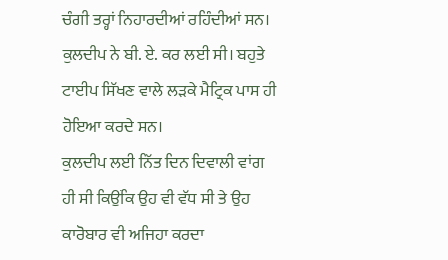ਚੰਗੀ ਤਰ੍ਹਾਂ ਨਿਹਾਰਦੀਆਂ ਰਹਿੰਦੀਆਂ ਸਨ। ਕੁਲਦੀਪ ਨੇ ਬੀ. ਏ. ਕਰ ਲਈ ਸੀ। ਬਹੁਤੇ ਟਾਈਪ ਸਿੱਖਣ ਵਾਲੇ ਲੜਕੇ ਮੈਟ੍ਰਿਕ ਪਾਸ ਹੀ ਹੋਇਆ ਕਰਦੇ ਸਨ।
ਕੁਲਦੀਪ ਲਈ ਨਿੱਤ ਦਿਨ ਦਿਵਾਲੀ ਵਾਂਗ ਹੀ ਸੀ ਕਿਉਂਕਿ ਉਹ ਵੀ ਵੱਧ ਸੀ ਤੇ ਉਹ ਕਾਰੋਬਾਰ ਵੀ ਅਜਿਹਾ ਕਰਦਾ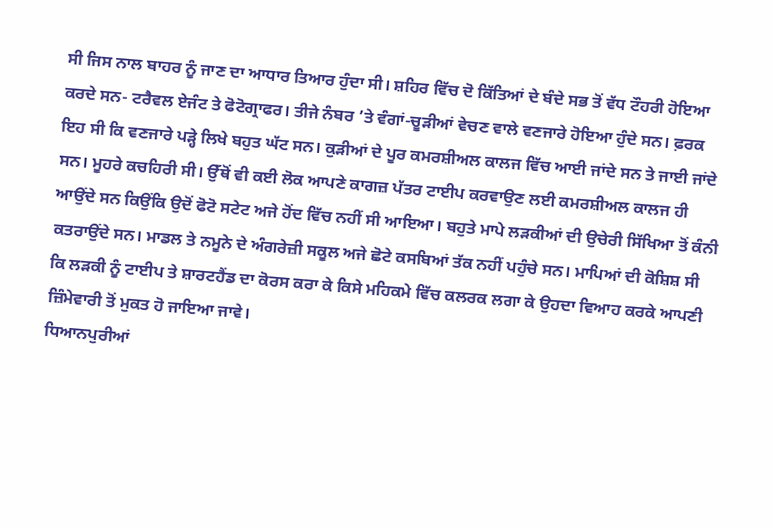ਸੀ ਜਿਸ ਨਾਲ ਬਾਹਰ ਨੂੰ ਜਾਣ ਦਾ ਆਧਾਰ ਤਿਆਰ ਹੁੰਦਾ ਸੀ। ਸ਼ਹਿਰ ਵਿੱਚ ਦੋ ਕਿੱਤਿਆਂ ਦੇ ਬੰਦੇ ਸਭ ਤੋਂ ਵੱਧ ਟੌਹਰੀ ਹੋਇਆ ਕਰਦੇ ਸਨ- ਟਰੈਵਲ ਏਜੰਟ ਤੇ ਫੋਟੋਗ੍ਰਾਫਰ। ਤੀਜੇ ਨੰਬਰ ’ਤੇ ਵੰਗਾਂ-ਚੂੜੀਆਂ ਵੇਚਣ ਵਾਲੇ ਵਣਜਾਰੇ ਹੋਇਆ ਹੁੰਦੇ ਸਨ। ਫ਼ਰਕ ਇਹ ਸੀ ਕਿ ਵਣਜਾਰੇ ਪੜ੍ਹੇ ਲਿਖੇ ਬਹੁਤ ਘੱਟ ਸਨ। ਕੁੜੀਆਂ ਦੇ ਪੂਰ ਕਮਰਸ਼ੀਅਲ ਕਾਲਜ ਵਿੱਚ ਆਈ ਜਾਂਦੇ ਸਨ ਤੇ ਜਾਈ ਜਾਂਦੇ ਸਨ। ਮੂਹਰੇ ਕਚਹਿਰੀ ਸੀ। ਉੱਥੋਂ ਵੀ ਕਈ ਲੋਕ ਆਪਣੇ ਕਾਗਜ਼ ਪੱਤਰ ਟਾਈਪ ਕਰਵਾਉਣ ਲਈ ਕਮਰਸ਼ੀਅਲ ਕਾਲਜ ਹੀ ਆਉਂਦੇ ਸਨ ਕਿਉਂਕਿ ਉਦੋਂ ਫੋਟੋ ਸਟੇਟ ਅਜੇ ਹੋਂਦ ਵਿੱਚ ਨਹੀਂ ਸੀ ਆਇਆ। ਬਹੁਤੇ ਮਾਪੇ ਲੜਕੀਆਂ ਦੀ ਉਚੇਰੀ ਸਿੱਖਿਆ ਤੋਂ ਕੰਨੀ ਕਤਰਾਉਂਦੇ ਸਨ। ਮਾਡਲ ਤੇ ਨਮੂਨੇ ਦੇ ਅੰਗਰੇਜ਼ੀ ਸਕੂਲ ਅਜੇ ਛੋਟੇ ਕਸਬਿਆਂ ਤੱਕ ਨਹੀਂ ਪਹੁੰਚੇ ਸਨ। ਮਾਪਿਆਂ ਦੀ ਕੋਸ਼ਿਸ਼ ਸੀ ਕਿ ਲੜਕੀ ਨੂੰ ਟਾਈਪ ਤੇ ਸ਼ਾਰਟਹੈਂਡ ਦਾ ਕੋਰਸ ਕਰਾ ਕੇ ਕਿਸੇ ਮਹਿਕਮੇ ਵਿੱਚ ਕਲਰਕ ਲਗਾ ਕੇ ਉਹਦਾ ਵਿਆਹ ਕਰਕੇ ਆਪਣੀ ਜ਼ਿੰਮੇਵਾਰੀ ਤੋਂ ਮੁਕਤ ਹੋ ਜਾਇਆ ਜਾਵੇ।
ਧਿਆਨਪੁਰੀਆਂ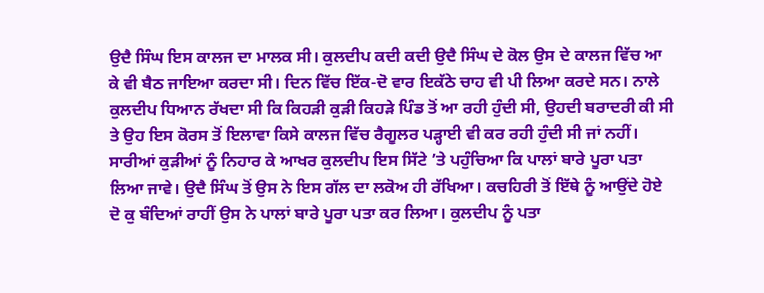ਉਦੈ ਸਿੰਘ ਇਸ ਕਾਲਜ ਦਾ ਮਾਲਕ ਸੀ। ਕੁਲਦੀਪ ਕਦੀ ਕਦੀ ਉਦੈ ਸਿੰਘ ਦੇ ਕੋਲ ਉਸ ਦੇ ਕਾਲਜ ਵਿੱਚ ਆ ਕੇ ਵੀ ਬੈਠ ਜਾਇਆ ਕਰਦਾ ਸੀ। ਦਿਨ ਵਿੱਚ ਇੱਕ-ਦੋ ਵਾਰ ਇਕੱਠੇ ਚਾਹ ਵੀ ਪੀ ਲਿਆ ਕਰਦੇ ਸਨ। ਨਾਲੇ ਕੁਲਦੀਪ ਧਿਆਨ ਰੱਖਦਾ ਸੀ ਕਿ ਕਿਹੜੀ ਕੁੜੀ ਕਿਹੜੇ ਪਿੰਡ ਤੋਂ ਆ ਰਹੀ ਹੁੰਦੀ ਸੀ, ਉਹਦੀ ਬਰਾਦਰੀ ਕੀ ਸੀ ਤੇ ਉਹ ਇਸ ਕੋਰਸ ਤੋਂ ਇਲਾਵਾ ਕਿਸੇ ਕਾਲਜ ਵਿੱਚ ਰੈਗੂਲਰ ਪੜ੍ਹਾਈ ਵੀ ਕਰ ਰਹੀ ਹੁੰਦੀ ਸੀ ਜਾਂ ਨਹੀਂ। ਸਾਰੀਆਂ ਕੁੜੀਆਂ ਨੂੰ ਨਿਹਾਰ ਕੇ ਆਖਰ ਕੁਲਦੀਪ ਇਸ ਸਿੱਟੇ ’ਤੇ ਪਹੁੰਚਿਆ ਕਿ ਪਾਲਾਂ ਬਾਰੇ ਪੂਰਾ ਪਤਾ ਲਿਆ ਜਾਵੇ। ਉਦੈ ਸਿੰਘ ਤੋਂ ਉਸ ਨੇ ਇਸ ਗੱਲ ਦਾ ਲਕੋਅ ਹੀ ਰੱਖਿਆ। ਕਚਹਿਰੀ ਤੋਂ ਇੱਥੇ ਨੂੰ ਆਉਂਦੇ ਹੋਏ ਦੋ ਕੁ ਬੰਦਿਆਂ ਰਾਹੀਂ ਉਸ ਨੇ ਪਾਲਾਂ ਬਾਰੇ ਪੂਰਾ ਪਤਾ ਕਰ ਲਿਆ। ਕੁਲਦੀਪ ਨੂੰ ਪਤਾ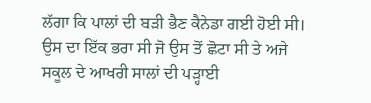ਲੱਗਾ ਕਿ ਪਾਲਾਂ ਦੀ ਬੜੀ ਭੈਣ ਕੈਨੇਡਾ ਗਈ ਹੋਈ ਸੀ। ਉਸ ਦਾ ਇੱਕ ਭਰਾ ਸੀ ਜੋ ਉਸ ਤੋਂ ਛੋਟਾ ਸੀ ਤੇ ਅਜੇ ਸਕੂਲ ਦੇ ਆਖਰੀ ਸਾਲਾਂ ਦੀ ਪੜ੍ਹਾਈ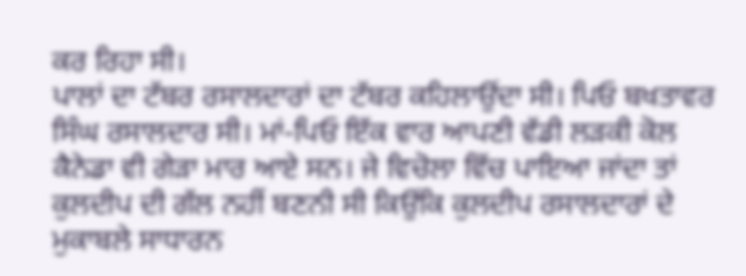ਕਰ ਰਿਹਾ ਸੀ।
ਪਾਲਾਂ ਦਾ ਟੱਬਰ ਰਸਾਲਦਾਰਾਂ ਦਾ ਟੱਬਰ ਕਹਿਲਾਉਂਦਾ ਸੀ। ਪਿਓ ਬਖਤਾਵਰ ਸਿੰਘ ਰਸਾਲਦਾਰ ਸੀ। ਮਾਂ-ਪਿਓ ਇੱਕ ਵਾਰ ਆਪਣੀ ਵੱਡੀ ਲੜਕੀ ਕੋਲ ਕੈਨੇਡਾ ਵੀ ਗੇੜਾ ਮਾਰ ਆਏ ਸਨ। ਜੇ ਵਿਚੋਲਾ ਵਿੱਚ ਪਾਇਆ ਜਾਂਦਾ ਤਾਂ ਕੁਲਦੀਪ ਦੀ ਗੱਲ ਨਹੀਂ ਬਣਨੀ ਸੀ ਕਿਉਂਕਿ ਕੁਲਦੀਪ ਰਸਾਲਦਾਰਾਂ ਦੇ ਮੁਕਾਬਲੇ ਸਾਧਾਰਨ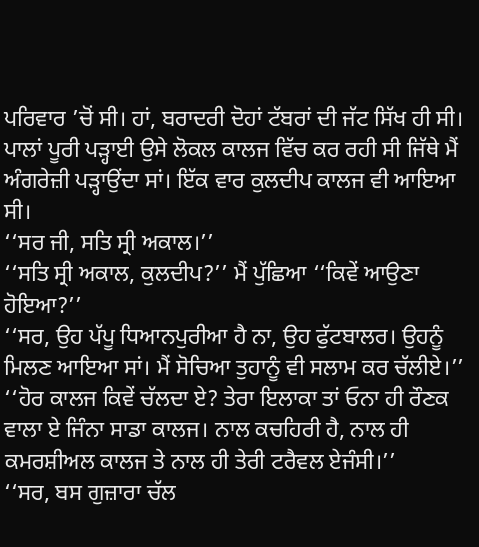ਪਰਿਵਾਰ ’ਚੋਂ ਸੀ। ਹਾਂ, ਬਰਾਦਰੀ ਦੋਹਾਂ ਟੱਬਰਾਂ ਦੀ ਜੱਟ ਸਿੱਖ ਹੀ ਸੀ। ਪਾਲਾਂ ਪੂਰੀ ਪੜ੍ਹਾਈ ਉਸੇ ਲੋਕਲ ਕਾਲਜ ਵਿੱਚ ਕਰ ਰਹੀ ਸੀ ਜਿੱਥੇ ਮੈਂ ਅੰਗਰੇਜ਼ੀ ਪੜ੍ਹਾਉਂਦਾ ਸਾਂ। ਇੱਕ ਵਾਰ ਕੁਲਦੀਪ ਕਾਲਜ ਵੀ ਆਇਆ ਸੀ।
‘‘ਸਰ ਜੀ, ਸਤਿ ਸ੍ਰੀ ਅਕਾਲ।’’
‘‘ਸਤਿ ਸ੍ਰੀ ਅਕਾਲ, ਕੁਲਦੀਪ?’’ ਮੈਂ ਪੁੱਛਿਆ ‘‘ਕਿਵੇਂ ਆਉਣਾ ਹੋਇਆ?’’
‘‘ਸਰ, ਉਹ ਪੱਪੂ ਧਿਆਨਪੁਰੀਆ ਹੈ ਨਾ, ਉਹ ਫੁੱਟਬਾਲਰ। ਉਹਨੂੰ ਮਿਲਣ ਆਇਆ ਸਾਂ। ਮੈਂ ਸੋਚਿਆ ਤੁਹਾਨੂੰ ਵੀ ਸਲਾਮ ਕਰ ਚੱਲੀਏ।’’
‘‘ਹੋਰ ਕਾਲਜ ਕਿਵੇਂ ਚੱਲਦਾ ਏ? ਤੇਰਾ ਇਲਾਕਾ ਤਾਂ ਓਨਾ ਹੀ ਰੌਣਕ ਵਾਲਾ ਏ ਜਿੰਨਾ ਸਾਡਾ ਕਾਲਜ। ਨਾਲ ਕਚਹਿਰੀ ਹੈ, ਨਾਲ ਹੀ ਕਮਰਸ਼ੀਅਲ ਕਾਲਜ ਤੇ ਨਾਲ ਹੀ ਤੇਰੀ ਟਰੈਵਲ ਏਜੰਸੀ।’’
‘‘ਸਰ, ਬਸ ਗੁਜ਼ਾਰਾ ਚੱਲ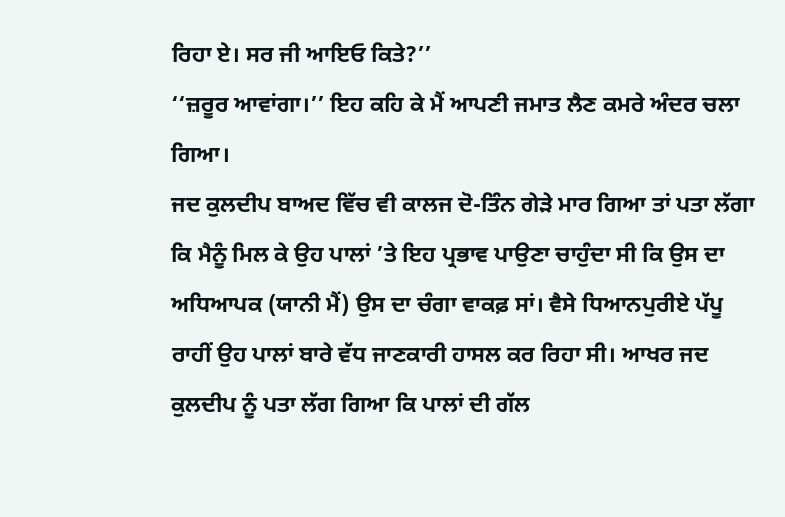ਰਿਹਾ ਏ। ਸਰ ਜੀ ਆਇਓ ਕਿਤੇ?’’
‘‘ਜ਼ਰੂਰ ਆਵਾਂਗਾ।’’ ਇਹ ਕਹਿ ਕੇ ਮੈਂ ਆਪਣੀ ਜਮਾਤ ਲੈਣ ਕਮਰੇ ਅੰਦਰ ਚਲਾ ਗਿਆ।
ਜਦ ਕੁਲਦੀਪ ਬਾਅਦ ਵਿੱਚ ਵੀ ਕਾਲਜ ਦੋ-ਤਿੰਨ ਗੇੜੇ ਮਾਰ ਗਿਆ ਤਾਂ ਪਤਾ ਲੱਗਾ ਕਿ ਮੈਨੂੰ ਮਿਲ ਕੇ ਉਹ ਪਾਲਾਂ ’ਤੇ ਇਹ ਪ੍ਰਭਾਵ ਪਾਉਣਾ ਚਾਹੁੰਦਾ ਸੀ ਕਿ ਉਸ ਦਾ ਅਧਿਆਪਕ (ਯਾਨੀ ਮੈਂ) ਉਸ ਦਾ ਚੰਗਾ ਵਾਕਫ਼ ਸਾਂ। ਵੈਸੇ ਧਿਆਨਪੁਰੀਏ ਪੱਪੂ ਰਾਹੀਂ ਉਹ ਪਾਲਾਂ ਬਾਰੇ ਵੱਧ ਜਾਣਕਾਰੀ ਹਾਸਲ ਕਰ ਰਿਹਾ ਸੀ। ਆਖਰ ਜਦ ਕੁਲਦੀਪ ਨੂੰ ਪਤਾ ਲੱਗ ਗਿਆ ਕਿ ਪਾਲਾਂ ਦੀ ਗੱਲ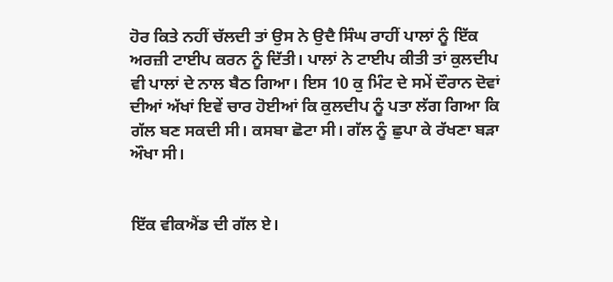ਹੋਰ ਕਿਤੇ ਨਹੀਂ ਚੱਲਦੀ ਤਾਂ ਉਸ ਨੇ ਉਦੈ ਸਿੰਘ ਰਾਹੀਂ ਪਾਲਾਂ ਨੂੰ ਇੱਕ ਅਰਜ਼ੀ ਟਾਈਪ ਕਰਨ ਨੂੰ ਦਿੱਤੀ। ਪਾਲਾਂ ਨੇ ਟਾਈਪ ਕੀਤੀ ਤਾਂ ਕੁਲਦੀਪ ਵੀ ਪਾਲਾਂ ਦੇ ਨਾਲ ਬੈਠ ਗਿਆ। ਇਸ 10 ਕੁ ਮਿੰਟ ਦੇ ਸਮੇਂ ਦੌਰਾਨ ਦੋਵਾਂ ਦੀਆਂ ਅੱਖਾਂ ਇਵੇਂ ਚਾਰ ਹੋਈਆਂ ਕਿ ਕੁਲਦੀਪ ਨੂੰ ਪਤਾ ਲੱਗ ਗਿਆ ਕਿ ਗੱਲ ਬਣ ਸਕਦੀ ਸੀ। ਕਸਬਾ ਛੋਟਾ ਸੀ। ਗੱਲ ਨੂੰ ਛੁਪਾ ਕੇ ਰੱਖਣਾ ਬੜਾ ਔਖਾ ਸੀ।


ਇੱਕ ਵੀਕਐਂਡ ਦੀ ਗੱਲ ਏ।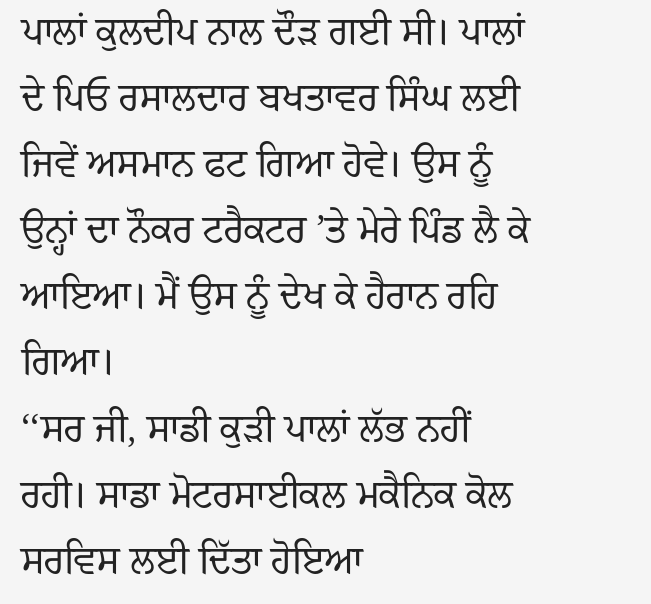ਪਾਲਾਂ ਕੁਲਦੀਪ ਨਾਲ ਦੌੜ ਗਈ ਸੀ। ਪਾਲਾਂ ਦੇ ਪਿਓ ਰਸਾਲਦਾਰ ਬਖਤਾਵਰ ਸਿੰਘ ਲਈ ਜਿਵੇਂ ਅਸਮਾਨ ਫਟ ਗਿਆ ਹੋਵੇ। ਉਸ ਨੂੰ ਉਨ੍ਹਾਂ ਦਾ ਨੌਕਰ ਟਰੈਕਟਰ ’ਤੇ ਮੇਰੇ ਪਿੰਡ ਲੈ ਕੇ ਆਇਆ। ਮੈਂ ਉਸ ਨੂੰ ਦੇਖ ਕੇ ਹੈਰਾਨ ਰਹਿ ਗਿਆ।
‘‘ਸਰ ਜੀ, ਸਾਡੀ ਕੁੜੀ ਪਾਲਾਂ ਲੱਭ ਨਹੀਂ ਰਹੀ। ਸਾਡਾ ਮੋਟਰਸਾਈਕਲ ਮਕੈਨਿਕ ਕੋਲ ਸਰਵਿਸ ਲਈ ਦਿੱਤਾ ਹੋਇਆ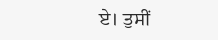ਏ। ਤੁਸੀਂ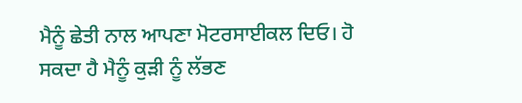ਮੈਨੂੰ ਛੇਤੀ ਨਾਲ ਆਪਣਾ ਮੋਟਰਸਾਈਕਲ ਦਿਓ। ਹੋ ਸਕਦਾ ਹੈ ਮੈਨੂੰ ਕੁੜੀ ਨੂੰ ਲੱਭਣ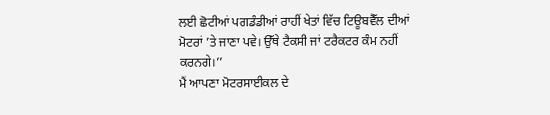ਲਈ ਛੋਟੀਆਂ ਪਗਡੰਡੀਆਂ ਰਾਹੀਂ ਖੇਤਾਂ ਵਿੱਚ ਟਿਊਬਵੈੱਲ ਦੀਆਂ ਮੋਟਰਾਂ ’ਤੇ ਜਾਣਾ ਪਵੇ। ਉੱਥੇ ਟੈਕਸੀ ਜਾਂ ਟਰੈਕਟਰ ਕੰਮ ਨਹੀਂ ਕਰਨਗੇ।’’
ਮੈਂ ਆਪਣਾ ਮੋਟਰਸਾਈਕਲ ਦੇ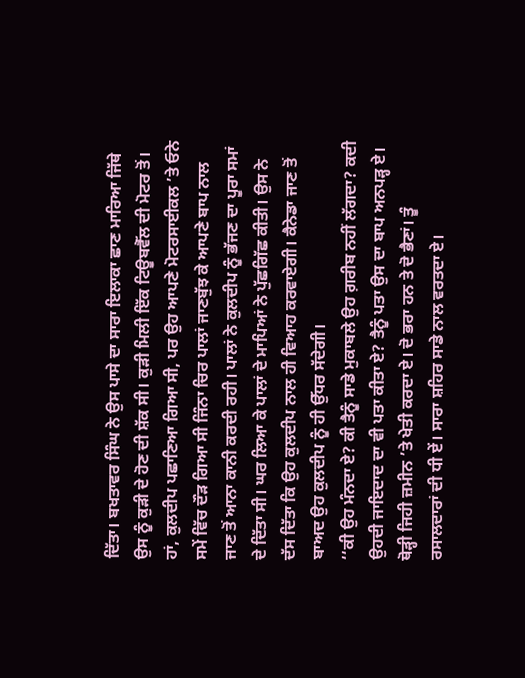ਦਿੱਤਾ। ਬਖਤਾਵਰ ਸਿੰਘ ਨੇ ਉਸ ਪਾਸੇ ਦਾ ਸਾਰਾ ਇਲਾਕਾ ਛਾਣ ਮਾਰਿਆ ਜਿੱਥੇ ਉਸ ਨੂੰ ਕੁੜੀ ਦੇ ਹੋਣ ਦੀ ਸ਼ੱਕ ਸੀ। ਕੁੜੀ ਮਿਲੀ ਇੱਕ ਟਿਊਬਵੈੱਲ ਦੀ ਮੋਟਰ ਤੋਂ। ਹਾਂ, ਕੁਲਦੀਪ ਪਛਾਣਿਆ ਗਿਆ ਸੀ, ਪਰ ਉਹ ਆਪਣੇ ਮੋਟਰਸਾਈਕਲ ’ਤੇ ਓਨੇ ਸਮੇਂ ਵਿੱਚ ਦੌੜ ਗਿਆ ਸੀ ਜਿੰਨਾ ਚਿਰ ਪਾਲਾਂ ਜਾਣਬੁੱਝ ਕੇ ਆਪਣੇ ਬਾਪ ਨਾਲ ਜਾਣ ਤੋਂ ਆਨਾ ਕਾਨੀ ਕਰਦੀ ਰਹੀ। ਪਾਲਾਂ ਨੇ ਕੁਲਦੀਪ ਨੂੰ ਭੱਜਣ ਦਾ ਪੂਰਾ ਸਮਾਂ ਦੇ ਦਿੱਤਾ ਸੀ। ਘਰ ਲਿਆ ਕੇ ਪਾਲਾਂ ਦੇ ਮਾਪਿਆਂ ਨੇ ਪੁੱਛਗਿੱਛ ਕੀਤੀ। ਉਸ ਨੇ ਦੱਸ ਦਿੱਤਾ ਕਿ ਉਹ ਕੁਲਦੀਪ ਨਾਲ ਹੀ ਵਿਆਹ ਕਰਵਾਏਗੀ। ਕੈਨੇਡਾ ਜਾਣ ਤੋਂ ਬਾਅਦ ਉਹ ਕੁਲਦੀਪ ਨੂੰ ਹੀ ਉੱਧਰ ਸੱਦੇਗੀ।
‘‘ਕੀ ਉਹ ਮੰਨਦਾ ਏ? ਕੀ ਤੈਨੂੰ ਸਾਡੇ ਮੁਕਾਬਲੇ ਉਹ ਗ਼ਰੀਬ ਨਹੀਂ ਲੱਗਦਾ? ਕਦੀ ਉਹਦੀ ਜਾਇਦਾਦ ਦਾ ਵੀ ਪਤਾ ਕੀਤਾ ਏ? ਤੈਨੂੰ ਪਤਾ ਉਸ ਦਾ ਬਾਪ ਅਨਪੜ੍ਹ ਏ। ਥੋੜ੍ਹੀ ਜਿਹੀ ਜ਼ਮੀਨ ’ਤੇ ਖੇਤੀ ਕਰਦਾ ਏ। ਦੋ ਭਰਾ ਹਨ ਤੇ ਦੋ ਭੈਣਾਂ। ਤੂੰ ਰਸਾਲਦਾਰਾਂ ਦੀ ਧੀ ਏਂ। ਸਾਰਾ ਸ਼ਹਿਰ ਸਾਡੇ ਨਾਲ ਵਰਤਦਾ ਏ।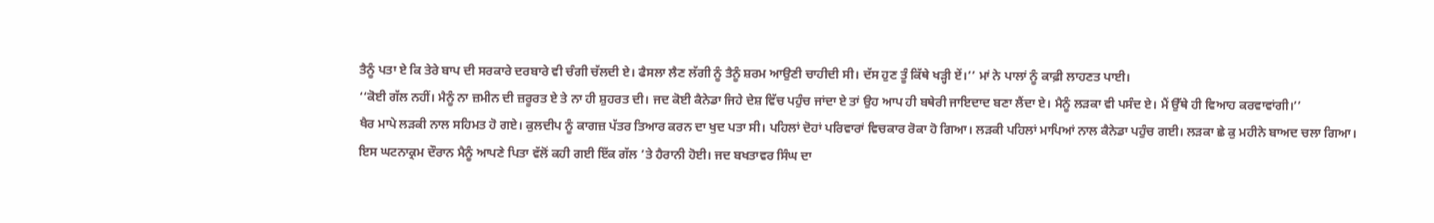ਤੈਨੂੰ ਪਤਾ ਏ ਕਿ ਤੇਰੇ ਬਾਪ ਦੀ ਸਰਕਾਰੇ ਦਰਬਾਰੇ ਵੀ ਚੰਗੀ ਚੱਲਦੀ ਏ। ਫੈਸਲਾ ਲੈਣ ਲੱਗੀ ਨੂੰ ਤੈਨੂੰ ਸ਼ਰਮ ਆਉਣੀ ਚਾਹੀਦੀ ਸੀ। ਦੱਸ ਹੁਣ ਤੂੰ ਕਿੱਥੇ ਖੜ੍ਹੀ ਏਂ।’’ ਮਾਂ ਨੇ ਪਾਲਾਂ ਨੂੰ ਕਾਫ਼ੀ ਲਾਹਣਤ ਪਾਈ।
‘‘ਕੋਈ ਗੱਲ ਨਹੀਂ। ਮੈਨੂੰ ਨਾ ਜ਼ਮੀਨ ਦੀ ਜ਼ਰੂਰਤ ਏ ਤੇ ਨਾ ਹੀ ਸ਼ੁਹਰਤ ਦੀ। ਜਦ ਕੋਈ ਕੈਨੇਡਾ ਜਿਹੇ ਦੇਸ਼ ਵਿੱਚ ਪਹੁੰਚ ਜਾਂਦਾ ਏ ਤਾਂ ਉਹ ਆਪ ਹੀ ਬਥੇਰੀ ਜਾਇਦਾਦ ਬਣਾ ਲੈਂਦਾ ਏ। ਮੈਨੂੰ ਲੜਕਾ ਵੀ ਪਸੰਦ ਏ। ਮੈਂ ਉੱਥੇ ਹੀ ਵਿਆਹ ਕਰਵਾਵਾਂਗੀ।’’
ਖੈਰ ਮਾਪੇ ਲੜਕੀ ਨਾਲ ਸਹਿਮਤ ਹੋ ਗਏ। ਕੁਲਦੀਪ ਨੂੰ ਕਾਗਜ਼ ਪੱਤਰ ਤਿਆਰ ਕਰਨ ਦਾ ਖੁਦ ਪਤਾ ਸੀ। ਪਹਿਲਾਂ ਦੋਹਾਂ ਪਰਿਵਾਰਾਂ ਵਿਚਕਾਰ ਰੋਕਾ ਹੋ ਗਿਆ। ਲੜਕੀ ਪਹਿਲਾਂ ਮਾਪਿਆਂ ਨਾਲ ਕੈਨੇਡਾ ਪਹੁੰਚ ਗਈ। ਲੜਕਾ ਛੇ ਕੁ ਮਹੀਨੇ ਬਾਅਦ ਚਲਾ ਗਿਆ।
ਇਸ ਘਟਨਾਕ੍ਰਮ ਦੌਰਾਨ ਮੈਨੂੰ ਆਪਣੇ ਪਿਤਾ ਵੱਲੋਂ ਕਹੀ ਗਈ ਇੱਕ ਗੱਲ ’ਤੇ ਹੈਰਾਨੀ ਹੋਈ। ਜਦ ਬਖਤਾਵਰ ਸਿੰਘ ਦਾ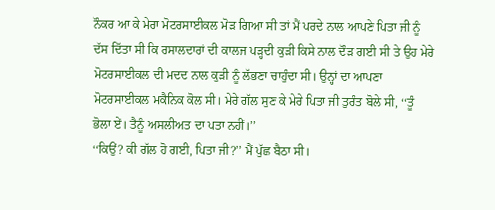ਨੌਕਰ ਆ ਕੇ ਮੇਰਾ ਮੋਟਰਸਾਈਕਲ ਮੋੜ ਗਿਆ ਸੀ ਤਾਂ ਮੈਂ ਪਰਦੇ ਨਾਲ ਆਪਣੇ ਪਿਤਾ ਜੀ ਨੂੰ ਦੱਸ ਦਿੱਤਾ ਸੀ ਕਿ ਰਸਾਲਦਾਰਾਂ ਦੀ ਕਾਲਜ ਪੜ੍ਹਦੀ ਕੁੜੀ ਕਿਸੇ ਨਾਲ ਦੌੜ ਗਈ ਸੀ ਤੇ ਉਹ ਮੇਰੇ ਮੋਟਰਸਾਈਕਲ ਦੀ ਮਦਦ ਨਾਲ ਕੁੜੀ ਨੂੰ ਲੱਭਣਾ ਚਾਹੁੰਦਾ ਸੀ। ਉਨ੍ਹਾਂ ਦਾ ਆਪਣਾ ਮੋਟਰਸਾਈਕਲ ਮਕੈਨਿਕ ਕੋਲ ਸੀ। ਮੇਰੇ ਗੱਲ ਸੁਣ ਕੇ ਮੇਰੇ ਪਿਤਾ ਜੀ ਤੁਰੰਤ ਬੋਲੇ ਸੀ, ‘‘ਤੂੰ ਭੋਲਾ ਏਂ। ਤੈਨੂੰ ਅਸਲੀਅਤ ਦਾ ਪਤਾ ਨਹੀਂ।’’
‘‘ਕਿਉਂ? ਕੀ ਗੱਲ ਹੋ ਗਈ, ਪਿਤਾ ਜੀ?’’ ਮੈਂ ਪੁੱਛ ਬੈਠਾ ਸੀ।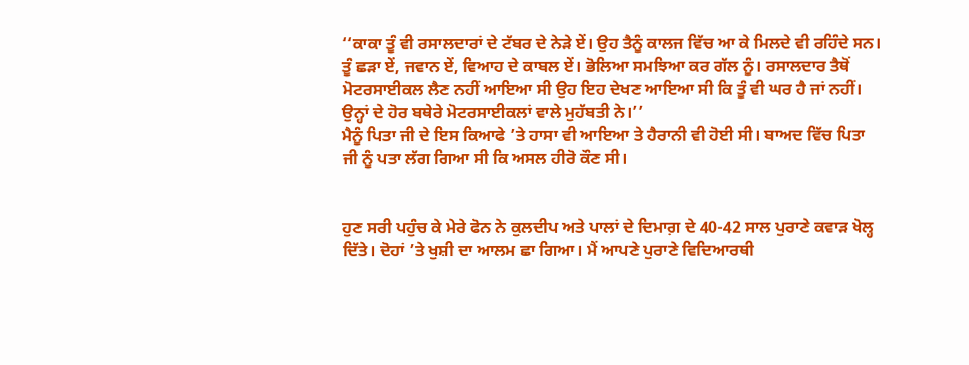‘‘ਕਾਕਾ ਤੂੰ ਵੀ ਰਸਾਲਦਾਰਾਂ ਦੇ ਟੱਬਰ ਦੇ ਨੇੜੇ ਏਂ। ਉਹ ਤੈਨੂੰ ਕਾਲਜ ਵਿੱਚ ਆ ਕੇ ਮਿਲਦੇ ਵੀ ਰਹਿੰਦੇ ਸਨ। ਤੂੰ ਛੜਾ ਏਂ, ਜਵਾਨ ਏਂ, ਵਿਆਹ ਦੇ ਕਾਬਲ ਏਂ। ਭੋਲਿਆ ਸਮਝਿਆ ਕਰ ਗੱਲ ਨੂੰ। ਰਸਾਲਦਾਰ ਤੈਥੋਂ ਮੋਟਰਸਾਈਕਲ ਲੈਣ ਨਹੀਂ ਆਇਆ ਸੀ ਉਹ ਇਹ ਦੇਖਣ ਆਇਆ ਸੀ ਕਿ ਤੂੰ ਵੀ ਘਰ ਹੈ ਜਾਂ ਨਹੀਂ। ਉਨ੍ਹਾਂ ਦੇ ਹੋਰ ਬਥੇਰੇ ਮੋਟਰਸਾਈਕਲਾਂ ਵਾਲੇ ਮੁਹੱਬਤੀ ਨੇ।’’
ਮੈਨੂੰ ਪਿਤਾ ਜੀ ਦੇ ਇਸ ਕਿਆਫੇ ’ਤੇ ਹਾਸਾ ਵੀ ਆਇਆ ਤੇ ਹੈਰਾਨੀ ਵੀ ਹੋਈ ਸੀ। ਬਾਅਦ ਵਿੱਚ ਪਿਤਾ ਜੀ ਨੂੰ ਪਤਾ ਲੱਗ ਗਿਆ ਸੀ ਕਿ ਅਸਲ ਹੀਰੋ ਕੌਣ ਸੀ।


ਹੁਣ ਸਰੀ ਪਹੁੰਚ ਕੇ ਮੇਰੇ ਫੋਨ ਨੇ ਕੁਲਦੀਪ ਅਤੇ ਪਾਲਾਂ ਦੇ ਦਿਮਾਗ਼ ਦੇ 40-42 ਸਾਲ ਪੁਰਾਣੇ ਕਵਾੜ ਖੋਲ੍ਹ ਦਿੱਤੇ। ਦੋਹਾਂ ’ਤੇ ਖੁਸ਼ੀ ਦਾ ਆਲਮ ਛਾ ਗਿਆ। ਮੈਂ ਆਪਣੇ ਪੁਰਾਣੇ ਵਿਦਿਆਰਥੀ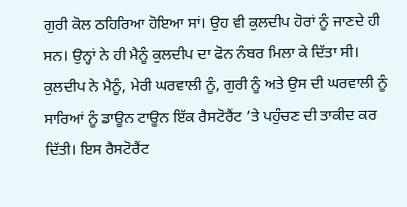ਗੁਰੀ ਕੋਲ ਠਹਿਰਿਆ ਹੋਇਆ ਸਾਂ। ਉਹ ਵੀ ਕੁਲਦੀਪ ਹੋਰਾਂ ਨੂੰ ਜਾਣਦੇ ਹੀ ਸਨ। ਉਨ੍ਹਾਂ ਨੇ ਹੀ ਮੈਨੂੰ ਕੁਲਦੀਪ ਦਾ ਫੋਨ ਨੰਬਰ ਮਿਲਾ ਕੇ ਦਿੱਤਾ ਸੀ। ਕੁਲਦੀਪ ਨੇ ਮੈਨੂੰ, ਮੇਰੀ ਘਰਵਾਲੀ ਨੂੰ, ਗੁਰੀ ਨੂੰ ਅਤੇ ਉਸ ਦੀ ਘਰਵਾਲੀ ਨੂੰ ਸਾਰਿਆਂ ਨੂੰ ਡਾਊਨ ਟਾਊਨ ਇੱਕ ਰੈਸਟੋਰੈਂਟ ’ਤੇ ਪਹੁੰਚਣ ਦੀ ਤਾਕੀਦ ਕਰ ਦਿੱਤੀ। ਇਸ ਰੈਸਟੋਰੈਂਟ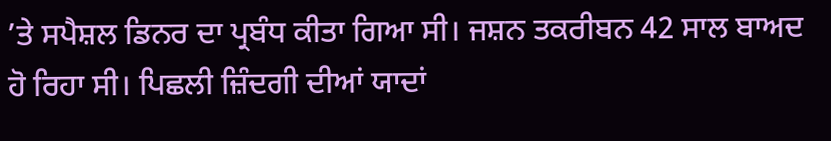’ਤੇ ਸਪੈਸ਼ਲ ਡਿਨਰ ਦਾ ਪ੍ਰਬੰਧ ਕੀਤਾ ਗਿਆ ਸੀ। ਜਸ਼ਨ ਤਕਰੀਬਨ 42 ਸਾਲ ਬਾਅਦ ਹੋ ਰਿਹਾ ਸੀ। ਪਿਛਲੀ ਜ਼ਿੰਦਗੀ ਦੀਆਂ ਯਾਦਾਂ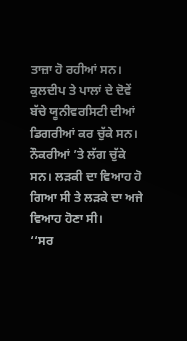ਤਾਜ਼ਾ ਹੋ ਰਹੀਆਂ ਸਨ। ਕੁਲਦੀਪ ਤੇ ਪਾਲਾਂ ਦੇ ਦੋਵੇਂ ਬੱਚੇ ਯੂਨੀਵਰਸਿਟੀ ਦੀਆਂ ਡਿਗਰੀਆਂ ਕਰ ਚੁੱਕੇ ਸਨ। ਨੌਕਰੀਆਂ ’ਤੇ ਲੱਗ ਚੁੱਕੇ ਸਨ। ਲੜਕੀ ਦਾ ਵਿਆਹ ਹੋ ਗਿਆ ਸੀ ਤੇ ਲੜਕੇ ਦਾ ਅਜੇ ਵਿਆਹ ਹੋਣਾ ਸੀ।
‘‘ਸਰ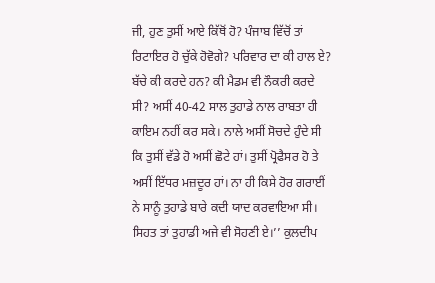ਜੀ, ਹੁਣ ਤੁਸੀਂ ਆਏ ਕਿੱਥੋਂ ਹੋ? ਪੰਜਾਬ ਵਿੱਚੋਂ ਤਾਂ ਰਿਟਾਇਰ ਹੋ ਚੁੱਕੇ ਹੋਵੋਗੇ? ਪਰਿਵਾਰ ਦਾ ਕੀ ਹਾਲ ਏ? ਬੱਚੇ ਕੀ ਕਰਦੇ ਹਨ? ਕੀ ਮੈਡਮ ਵੀ ਨੌਕਰੀ ਕਰਦੇ ਸੀ? ਅਸੀਂ 40-42 ਸਾਲ ਤੁਹਾਡੇ ਨਾਲ ਰਾਬਤਾ ਹੀ ਕਾਇਮ ਨਹੀਂ ਕਰ ਸਕੇ। ਨਾਲੇ ਅਸੀਂ ਸੋਚਦੇ ਹੁੰਦੇ ਸੀ ਕਿ ਤੁਸੀਂ ਵੱਡੇ ਹੋ ਅਸੀਂ ਛੋਟੇ ਹਾਂ। ਤੁਸੀਂ ਪ੍ਰੋਫੈਸਰ ਹੋ ਤੇ ਅਸੀਂ ਇੱਧਰ ਮਜ਼ਦੂਰ ਹਾਂ। ਨਾ ਹੀ ਕਿਸੇ ਹੋਰ ਗਰਾਈਂ ਨੇ ਸਾਨੂੰ ਤੁਹਾਡੇ ਬਾਰੇ ਕਦੀ ਯਾਦ ਕਰਵਾਇਆ ਸੀ। ਸਿਹਤ ਤਾਂ ਤੁਹਾਡੀ ਅਜੇ ਵੀ ਸੋਹਣੀ ਏ।’’ ਕੁਲਦੀਪ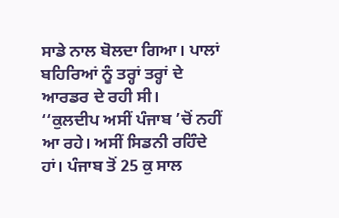ਸਾਡੇ ਨਾਲ ਬੋਲਦਾ ਗਿਆ। ਪਾਲਾਂ ਬਹਿਰਿਆਂ ਨੂੰ ਤਰ੍ਹਾਂ ਤਰ੍ਹਾਂ ਦੇ ਆਰਡਰ ਦੇ ਰਹੀ ਸੀ।
‘‘ਕੁਲਦੀਪ ਅਸੀਂ ਪੰਜਾਬ ’ਚੋਂ ਨਹੀਂ ਆ ਰਹੇ। ਅਸੀਂ ਸਿਡਨੀ ਰਹਿੰਦੇ ਹਾਂ। ਪੰਜਾਬ ਤੋਂ 25 ਕੁ ਸਾਲ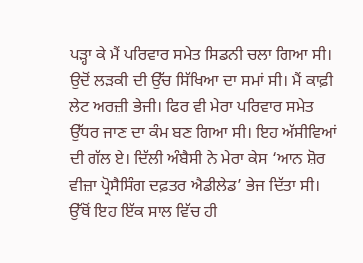ਪੜ੍ਹਾ ਕੇ ਮੈਂ ਪਰਿਵਾਰ ਸਮੇਤ ਸਿਡਨੀ ਚਲਾ ਗਿਆ ਸੀ। ਉਦੋਂ ਲੜਕੀ ਦੀ ਉੱਚ ਸਿੱਖਿਆ ਦਾ ਸਮਾਂ ਸੀ। ਮੈਂ ਕਾਫ਼ੀ ਲੇਟ ਅਰਜ਼ੀ ਭੇਜੀ। ਫਿਰ ਵੀ ਮੇਰਾ ਪਰਿਵਾਰ ਸਮੇਤ ਉੱਧਰ ਜਾਣ ਦਾ ਕੰਮ ਬਣ ਗਿਆ ਸੀ। ਇਹ ਅੱਸੀਵਿਆਂ ਦੀ ਗੱਲ ਏ। ਦਿੱਲੀ ਅੰਬੈਸੀ ਨੇ ਮੇਰਾ ਕੇਸ ‘ਆਨ ਸ਼ੋਰ ਵੀਜ਼ਾ ਪ੍ਰੋਸੈਸਿੰਗ ਦਫ਼ਤਰ ਐਡੀਲੇਡ’ ਭੇਜ ਦਿੱਤਾ ਸੀ। ਉੱਥੋਂ ਇਹ ਇੱਕ ਸਾਲ ਵਿੱਚ ਹੀ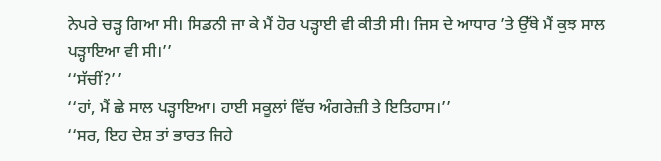ਨੇਪਰੇ ਚੜ੍ਹ ਗਿਆ ਸੀ। ਸਿਡਨੀ ਜਾ ਕੇ ਮੈਂ ਹੋਰ ਪੜ੍ਹਾਈ ਵੀ ਕੀਤੀ ਸੀ। ਜਿਸ ਦੇ ਆਧਾਰ ’ਤੇ ਉੱਥੇ ਮੈਂ ਕੁਝ ਸਾਲ ਪੜ੍ਹਾਇਆ ਵੀ ਸੀ।’’
‘‘ਸੱਚੀਂ?’’
‘‘ਹਾਂ, ਮੈਂ ਛੇ ਸਾਲ ਪੜ੍ਹਾਇਆ। ਹਾਈ ਸਕੂਲਾਂ ਵਿੱਚ ਅੰਗਰੇਜ਼ੀ ਤੇ ਇਤਿਹਾਸ।’’
‘‘ਸਰ, ਇਹ ਦੇਸ਼ ਤਾਂ ਭਾਰਤ ਜਿਹੇ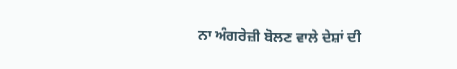ਨਾ ਅੰਗਰੇਜ਼ੀ ਬੋਲਣ ਵਾਲੇ ਦੇਸ਼ਾਂ ਦੀ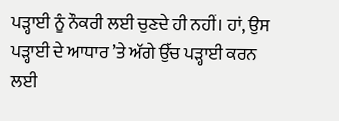ਪੜ੍ਹਾਈ ਨੂੰ ਨੌਕਰੀ ਲਈ ਚੁਣਦੇ ਹੀ ਨਹੀਂ। ਹਾਂ, ਉਸ ਪੜ੍ਹਾਈ ਦੇ ਆਧਾਰ ’ਤੇ ਅੱਗੇ ਉੱਚ ਪੜ੍ਹਾਈ ਕਰਨ ਲਈ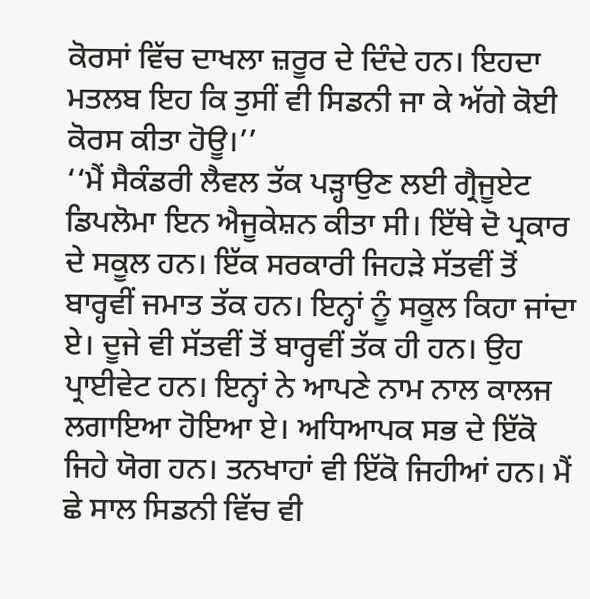ਕੋਰਸਾਂ ਵਿੱਚ ਦਾਖਲਾ ਜ਼ਰੂਰ ਦੇ ਦਿੰਦੇ ਹਨ। ਇਹਦਾ ਮਤਲਬ ਇਹ ਕਿ ਤੁਸੀਂ ਵੀ ਸਿਡਨੀ ਜਾ ਕੇ ਅੱਗੇ ਕੋਈ ਕੋਰਸ ਕੀਤਾ ਹੋਊ।’’
‘‘ਮੈਂ ਸੈਕੰਡਰੀ ਲੈਵਲ ਤੱਕ ਪੜ੍ਹਾਉਣ ਲਈ ਗ੍ਰੈਜੂਏਟ ਡਿਪਲੋਮਾ ਇਨ ਐਜੂਕੇਸ਼ਨ ਕੀਤਾ ਸੀ। ਇੱਥੇ ਦੋ ਪ੍ਰਕਾਰ ਦੇ ਸਕੂਲ ਹਨ। ਇੱਕ ਸਰਕਾਰੀ ਜਿਹੜੇ ਸੱਤਵੀਂ ਤੋਂ ਬਾਰ੍ਹਵੀਂ ਜਮਾਤ ਤੱਕ ਹਨ। ਇਨ੍ਹਾਂ ਨੂੰ ਸਕੂਲ ਕਿਹਾ ਜਾਂਦਾ ਏ। ਦੂਜੇ ਵੀ ਸੱਤਵੀਂ ਤੋਂ ਬਾਰ੍ਹਵੀਂ ਤੱਕ ਹੀ ਹਨ। ਉਹ ਪ੍ਰਾਈਵੇਟ ਹਨ। ਇਨ੍ਹਾਂ ਨੇ ਆਪਣੇ ਨਾਮ ਨਾਲ ਕਾਲਜ ਲਗਾਇਆ ਹੋਇਆ ਏ। ਅਧਿਆਪਕ ਸਭ ਦੇ ਇੱਕੋ ਜਿਹੇ ਯੋਗ ਹਨ। ਤਨਖਾਹਾਂ ਵੀ ਇੱਕੋ ਜਿਹੀਆਂ ਹਨ। ਮੈਂ ਛੇ ਸਾਲ ਸਿਡਨੀ ਵਿੱਚ ਵੀ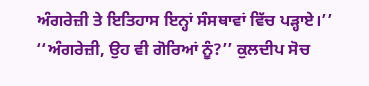ਅੰਗਰੇਜ਼ੀ ਤੇ ਇਤਿਹਾਸ ਇਨ੍ਹਾਂ ਸੰਸਥਾਵਾਂ ਵਿੱਚ ਪੜ੍ਹਾਏ।’’
‘‘ਅੰਗਰੇਜ਼ੀ, ਉਹ ਵੀ ਗੋਰਿਆਂ ਨੂੰ?’’ ਕੁਲਦੀਪ ਸੋਚ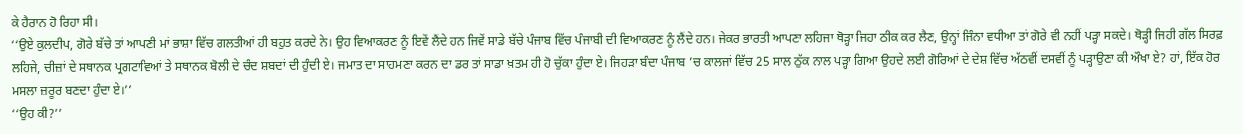ਕੇ ਹੈਰਾਨ ਹੋ ਰਿਹਾ ਸੀ।
‘‘ਉਏ ਕੁਲਦੀਪ, ਗੋਰੇ ਬੱਚੇ ਤਾਂ ਆਪਣੀ ਮਾਂ ਭਾਸ਼ਾ ਵਿੱਚ ਗਲਤੀਆਂ ਹੀ ਬਹੁਤ ਕਰਦੇ ਨੇ। ਉਹ ਵਿਆਕਰਣ ਨੂੰ ਇਵੇਂ ਲੈਂਦੇ ਹਨ ਜਿਵੇਂ ਸਾਡੇ ਬੱਚੇ ਪੰਜਾਬ ਵਿੱਚ ਪੰਜਾਬੀ ਦੀ ਵਿਆਕਰਣ ਨੂੰ ਲੈਂਦੇ ਹਨ। ਜੇਕਰ ਭਾਰਤੀ ਆਪਣਾ ਲਹਿਜਾ ਥੋੜ੍ਹਾ ਜਿਹਾ ਠੀਕ ਕਰ ਲੈਣ, ਉਨ੍ਹਾਂ ਜਿੰਨਾ ਵਧੀਆ ਤਾਂ ਗੋਰੇ ਵੀ ਨਹੀਂ ਪੜ੍ਹਾ ਸਕਦੇ। ਥੋੜ੍ਹੀ ਜਿਹੀ ਗੱਲ ਸਿਰਫ਼ ਲਹਿਜੇ, ਚੀਜ਼ਾਂ ਦੇ ਸਥਾਨਕ ਪ੍ਰਗਟਾਵਿਆਂ ਤੇ ਸਥਾਨਕ ਬੋਲੀ ਦੇ ਚੰਦ ਸ਼ਬਦਾਂ ਦੀ ਹੁੰਦੀ ਏ। ਜਮਾਤ ਦਾ ਸਾਹਮਣਾ ਕਰਨ ਦਾ ਡਰ ਤਾਂ ਸਾਡਾ ਖ਼ਤਮ ਹੀ ਹੋ ਚੁੱਕਾ ਹੁੰਦਾ ਏ। ਜਿਹੜਾ ਬੰਦਾ ਪੰਜਾਬ ’ਚ ਕਾਲਜਾਂ ਵਿੱਚ 25 ਸਾਲ ਠੁੱਕ ਨਾਲ ਪੜ੍ਹਾ ਗਿਆ ਉਹਦੇ ਲਈ ਗੋਰਿਆਂ ਦੇ ਦੇਸ਼ ਵਿੱਚ ਅੱਠਵੀਂ ਦਸਵੀਂ ਨੂੰ ਪੜ੍ਹਾਉਣਾ ਕੀ ਔਖਾ ਏ? ਹਾਂ, ਇੱਕ ਹੋਰ ਮਸਲਾ ਜ਼ਰੂਰ ਬਣਦਾ ਹੁੰਦਾ ਏ।’’
‘‘ਉਹ ਕੀ?’’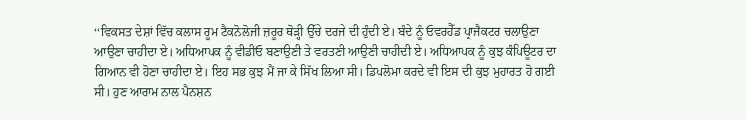‘‘ਵਿਕਸਤ ਦੇਸ਼ਾਂ ਵਿੱਚ ਕਲਾਸ ਰੂਮ ਟੈਕਨੋਲੋਜੀ ਜ਼ਰੂਰ ਥੋੜ੍ਹੀ ਉੱਚੇ ਦਰਜੇ ਦੀ ਹੁੰਦੀ ਏ। ਬੰਦੇ ਨੂੰ ਓਵਰਹੈੱਡ ਪ੍ਰਾਜੈਕਟਰ ਚਲਾਉਣਾ ਆਉਣਾ ਚਾਹੀਦਾ ਏ। ਅਧਿਆਪਕ ਨੂੰ ਵੀਡੀਓ ਬਣਾਉਣੀ ਤੇ ਵਰਤਣੀ ਆਉਣੀ ਚਾਹੀਦੀ ਏ। ਅਧਿਆਪਕ ਨੂੰ ਕੁਝ ਕੰਪਿਊਟਰ ਦਾ ਗਿਆਨ ਵੀ ਹੋਣਾ ਚਾਹੀਦਾ ਏ। ਇਹ ਸਭ ਕੁਝ ਮੈਂ ਜਾ ਕੇ ਸਿੱਖ ਲਿਆ ਸੀ। ਡਿਪਲੋਮਾ ਕਰਦੇ ਵੀ ਇਸ ਦੀ ਕੁਝ ਮੁਹਾਰਤ ਹੋ ਗਈ ਸੀ। ਹੁਣ ਆਰਾਮ ਨਾਲ ਪੈਨਸ਼ਨ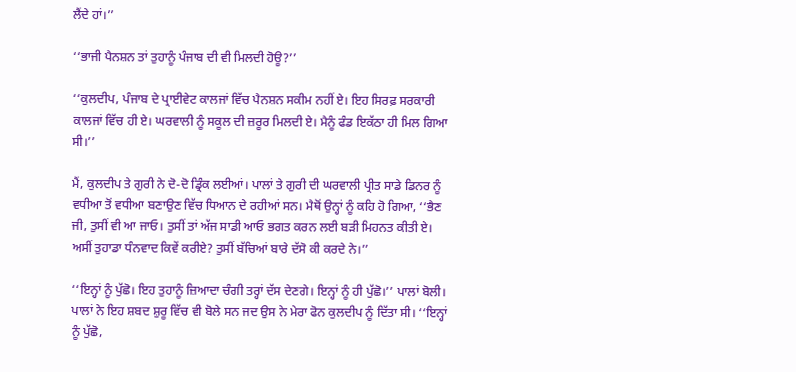ਲੈਂਦੇ ਹਾਂ।’’

‘‘ਭਾਜੀ ਪੈਨਸ਼ਨ ਤਾਂ ਤੁਹਾਨੂੰ ਪੰਜਾਬ ਦੀ ਵੀ ਮਿਲਦੀ ਹੋਊ?’’

‘‘ਕੁਲਦੀਪ, ਪੰਜਾਬ ਦੇ ਪ੍ਰਾਈਵੇਟ ਕਾਲਜਾਂ ਵਿੱਚ ਪੈਨਸ਼ਨ ਸਕੀਮ ਨਹੀਂ ਏ। ਇਹ ਸਿਰਫ਼ ਸਰਕਾਰੀ ਕਾਲਜਾਂ ਵਿੱਚ ਹੀ ਏ। ਘਰਵਾਲੀ ਨੂੰ ਸਕੂਲ ਦੀ ਜ਼ਰੂਰ ਮਿਲਦੀ ਏ। ਮੈਨੂੰ ਫੰਡ ਇਕੱਠਾ ਹੀ ਮਿਲ ਗਿਆ ਸੀ।’’

ਮੈਂ, ਕੁਲਦੀਪ ਤੇ ਗੁਰੀ ਨੇ ਦੋ-ਦੋ ਡ੍ਰਿੰਕ ਲਈਆਂ। ਪਾਲਾਂ ਤੇ ਗੁਰੀ ਦੀ ਘਰਵਾਲੀ ਪ੍ਰੀਤ ਸਾਡੇ ਡਿਨਰ ਨੂੰ ਵਧੀਆ ਤੋਂ ਵਧੀਆ ਬਣਾਉਣ ਵਿੱਚ ਧਿਆਨ ਦੇ ਰਹੀਆਂ ਸਨ। ਮੈਥੋਂ ਉਨ੍ਹਾਂ ਨੂੰ ਕਹਿ ਹੋ ਗਿਆ, ‘‘ਭੈਣ ਜੀ, ਤੁਸੀਂ ਵੀ ਆ ਜਾਓ। ਤੁਸੀਂ ਤਾਂ ਅੱਜ ਸਾਡੀ ਆਓ ਭਗਤ ਕਰਨ ਲਈ ਬੜੀ ਮਿਹਨਤ ਕੀਤੀ ਏ। ਅਸੀਂ ਤੁਹਾਡਾ ਧੰਨਵਾਦ ਕਿਵੇਂ ਕਰੀਏ? ਤੁਸੀਂ ਬੱਚਿਆਂ ਬਾਰੇ ਦੱਸੋ ਕੀ ਕਰਦੇ ਨੇ।’’

‘‘ਇਨ੍ਹਾਂ ਨੂੰ ਪੁੱਛੋ। ਇਹ ਤੁਹਾਨੂੰ ਜ਼ਿਆਦਾ ਚੰਗੀ ਤਰ੍ਹਾਂ ਦੱਸ ਦੇਣਗੇ। ਇਨ੍ਹਾਂ ਨੂੰ ਹੀ ਪੁੱਛੋ।’’ ਪਾਲਾਂ ਬੋਲੀ। ਪਾਲਾਂ ਨੇ ਇਹ ਸ਼ਬਦ ਸ਼ੁਰੂ ਵਿੱਚ ਵੀ ਬੋਲੇ ਸਨ ਜਦ ਉਸ ਨੇ ਮੇਰਾ ਫੋਨ ਕੁਲਦੀਪ ਨੂੰ ਦਿੱਤਾ ਸੀ। ‘‘ਇਨ੍ਹਾਂ ਨੂੰ ਪੁੱਛੋ,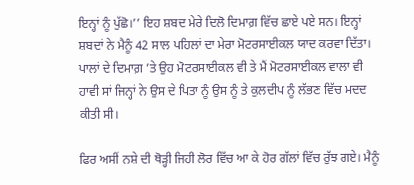ਇਨ੍ਹਾਂ ਨੂੰ ਪੁੱਛੋ।’’ ਇਹ ਸ਼ਬਦ ਮੇਰੇ ਦਿਲੋ ਦਿਮਾਗ਼ ਵਿੱਚ ਛਾਏ ਪਏ ਸਨ। ਇਨ੍ਹਾਂ ਸ਼ਬਦਾਂ ਨੇ ਮੈਨੂੰ 42 ਸਾਲ ਪਹਿਲਾਂ ਦਾ ਮੇਰਾ ਮੋਟਰਸਾਈਕਲ ਯਾਦ ਕਰਵਾ ਦਿੱਤਾ। ਪਾਲਾਂ ਦੇ ਦਿਮਾਗ਼ ’ਤੇ ਉਹ ਮੋਟਰਸਾਈਕਲ ਵੀ ਤੇ ਮੈਂ ਮੋਟਰਸਾਈਕਲ ਵਾਲਾ ਵੀ ਹਾਵੀ ਸਾਂ ਜਿਨ੍ਹਾਂ ਨੇ ਉਸ ਦੇ ਪਿਤਾ ਨੂੰ ਉਸ ਨੂੰ ਤੇ ਕੁਲਦੀਪ ਨੂੰ ਲੱਭਣ ਵਿੱਚ ਮਦਦ ਕੀਤੀ ਸੀ।

ਫਿਰ ਅਸੀਂ ਨਸ਼ੇ ਦੀ ਥੋੜ੍ਹੀ ਜਿਹੀ ਲੋਰ ਵਿੱਚ ਆ ਕੇ ਹੋਰ ਗੱਲਾਂ ਵਿੱਚ ਰੁੱਝ ਗਏ। ਮੈਨੂੰ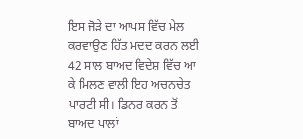ਇਸ ਜੋੜੇ ਦਾ ਆਪਸ ਵਿੱਚ ਮੇਲ ਕਰਵਾਉਣ ਹਿੱਤ ਮਦਦ ਕਰਨ ਲਈ 42 ਸਾਲ ਬਾਅਦ ਵਿਦੇਸ਼ ਵਿੱਚ ਆ ਕੇ ਮਿਲਣ ਵਾਲੀ ਇਹ ਅਚਨਚੇਤ ਪਾਰਟੀ ਸੀ। ਡਿਨਰ ਕਰਨ ਤੋਂ ਬਾਅਦ ਪਾਲਾਂ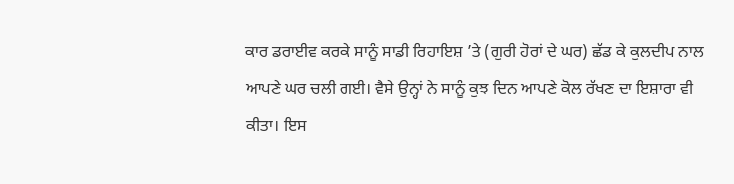ਕਾਰ ਡਰਾਈਵ ਕਰਕੇ ਸਾਨੂੰ ਸਾਡੀ ਰਿਹਾਇਸ਼ ’ਤੇ (ਗੁਰੀ ਹੋਰਾਂ ਦੇ ਘਰ) ਛੱਡ ਕੇ ਕੁਲਦੀਪ ਨਾਲ ਆਪਣੇ ਘਰ ਚਲੀ ਗਈ। ਵੈਸੇ ਉਨ੍ਹਾਂ ਨੇ ਸਾਨੂੰ ਕੁਝ ਦਿਨ ਆਪਣੇ ਕੋਲ ਰੱਖਣ ਦਾ ਇਸ਼ਾਰਾ ਵੀ ਕੀਤਾ। ਇਸ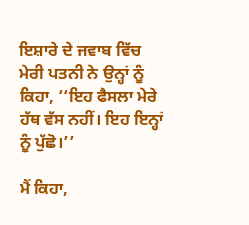ਇਸ਼ਾਰੇ ਦੇ ਜਵਾਬ ਵਿੱਚ ਮੇਰੀ ਪਤਨੀ ਨੇ ਉਨ੍ਹਾਂ ਨੂੰ ਕਿਹਾ, ‘‘ਇਹ ਫੈਸਲਾ ਮੇਰੇ ਹੱਥ ਵੱਸ ਨਹੀਂ। ਇਹ ਇਨ੍ਹਾਂ ਨੂੰ ਪੁੱਛੋ।’’

ਮੈਂ ਕਿਹਾ,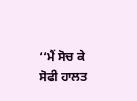‘‘ਮੈਂ ਸੋਚ ਕੇ ਸੋਫੀ ਹਾਲਤ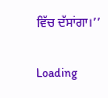ਵਿੱਚ ਦੱਸਾਂਗਾ।’’

Loading